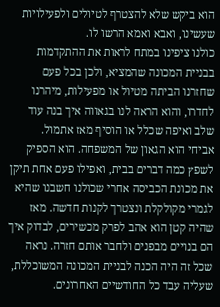הוא ביקש שלא להצטרף לטיולים ולפעילויות שעשינו, ואבא ואמא הרשו לו.
כולנו ציפינו במתח לראות את ההתקדמות בבניית המכונה שהמציא, ולכן בכל פעם שחזרנו הביתה מטיול או מפעילות, מיהרנו לחדרו, והוא הראה לנו בגאווה איך בנה עוד שלב ואיפה שכלל או הוסיף מאז אתמול.
אביחי הוא הגאון של המשפחה. הוא הספיק לשפץ כמה דברים בבית, ואפילו פעם אחת תיקן את מכונת הכביסה אחרי שכולנו חשבנו שהיא לגמרי מקולקלת ונצטרך לקנות חדשה. מאז שהיה קטן הוא אהב לפרק מכשירים, לבדוק איך הם בנויים מבפנים ולחבר אותם חזרה. נראה שכל זה היה הכנה לבניית המכונה המשוכללת, שעליה עבד כל החודשיים האחרונים.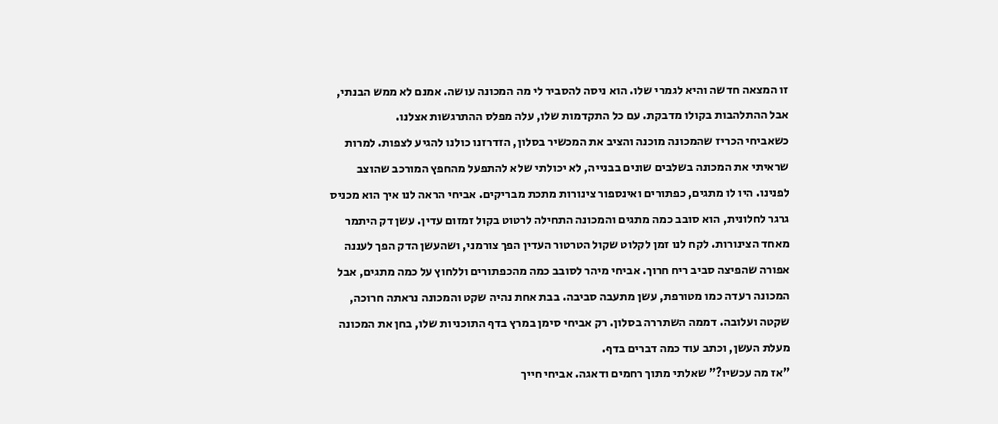זו המצאה חדשה והיא לגמרי שלו. הוא ניסה להסביר לי מה המכונה עושה. אמנם לא ממש הבנתי, אבל ההתלהבות בקולו מדבקת. עם כל התקדמות שלו, עלה מפלס ההתרגשות אצלנו.
כשאביחי הכריז שהמכונה מוכנה והציב את המכשיר בסלון, הזדרזנו כולנו להגיע לצפות. למרות שראיתי את המכונה בשלבים שונים בבנייה, לא יכולתי שלא להתפעל מהחפץ המורכב שהוצב לפנינו. היו לו מתגים, כפתורים ואינספור צינורות מתכת מבריקים. אביחי הראה לנו איך הוא מכניס גרגר לחלונית, הוא סובב כמה מתגים והמכונה התחילה לרטוט בקול זמזום עדין. עשן דק היתמר מאחד הצינורות. לקח לנו זמן לקלוט שקול הטרטור העדין הפך צורמני, ושהעשן הדק הפך לעננה אפורה שהפיצה סביב ריח חרוך. אביחי מיהר לסובב כמה מהכפתורים וללחוץ על כמה מתגים, אבל המכונה רעדה כמו מטורפת, עשן מתעבה סביבה. בבת אחת נהיה שקט והמכונה נראתה חרוכה, שקטה ועלובה. דממה השתררה בסלון. רק אביחי סימן במרץ בדף התוכניות שלו, בחן את המכונה מעלת העשן, וכתב עוד כמה דברים בדף.
"אז מה עכשיו?" שאלתי מתוך רחמים ודאגה. אביחי חייך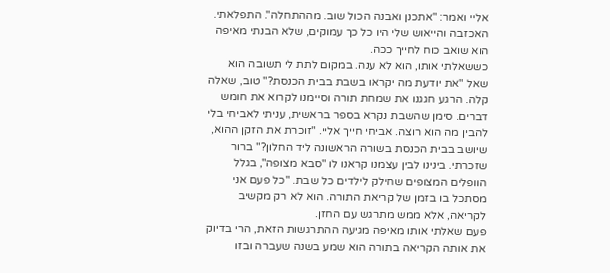אליי ואמר: "אתכנן ואבנה הכול שוב. מההתחלה". התפלאתי. האכזבה והייאוש שלי היו כל כך עמוקים, שלא הבנתי מאיפה הוא שואב כוח לחייך ככה.
כששאלתי אותו, הוא לא ענה. במקום לתת לי תשובה הוא שאל "את יודעת מה יקראו בשבת בבית הכנסת?" טוב, שאלה קלה. הרגע חגגנו את שמחת תורה וסיימנו לקרוא את חומש דברים. סימן שהשבת נקרא בספר בראשית, עניתי לאביחי בלי להבין מה הוא רוצה. אביחי חייך אליי. "זוכרת את הזקן ההוא, שיושב בבית הכנסת בשורה הראשונה ליד החלון?" ברור שזכרתי. בינינו לבין עצמנו קראנו לו "סבא מצופה", בגלל הוופלים המצופים שחילק לילדים כל שבת. "כל פעם אני מסתכל בו בזמן של קריאת התורה. הוא לא רק מקשיב לקריאה, אלא ממש מתרגש עם החזן.
פעם שאלתי אותו מאיפה מגיעה ההתרגשות הזאת, הרי בדיוק את אותה הקריאה בתורה הוא שמע בשנה שעברה ובזו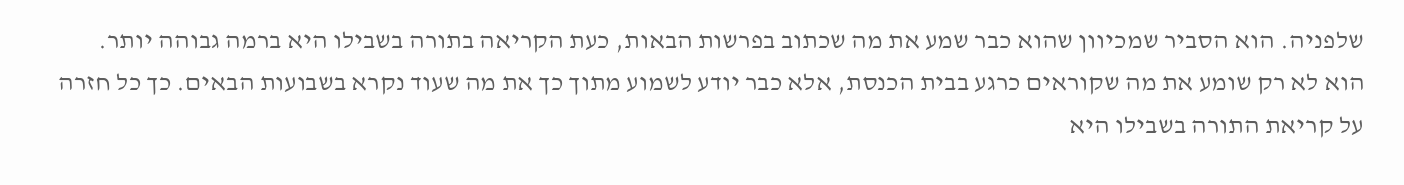שלפניה. הוא הסביר שמכיוון שהוא כבר שמע את מה שכתוב בפרשות הבאות, כעת הקריאה בתורה בשבילו היא ברמה גבוהה יותר. הוא לא רק שומע את מה שקוראים כרגע בבית הכנסת, אלא כבר יודע לשמוע מתוך כך את מה שעוד נקרא בשבועות הבאים. כך כל חזרה על קריאת התורה בשבילו היא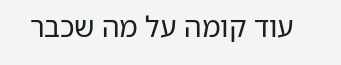עוד קומה על מה שכבר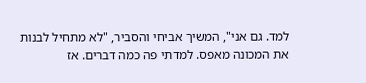למד. גם אני", המשיך אביחי והסביר, "לא מתחיל לבנות את המכונה מאפס. למדתי פה כמה דברים. אז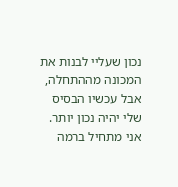נכון שעליי לבנות את המכונה מההתחלה, אבל עכשיו הבסיס שלי יהיה נכון יותר. אני מתחיל ברמה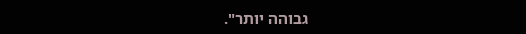גבוהה יותר".